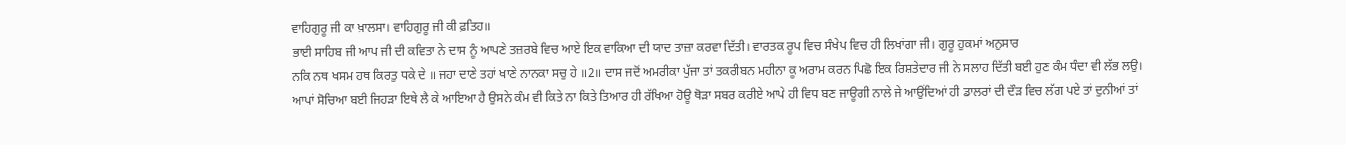ਵਾਹਿਗੁਰੂ ਜੀ ਕਾ ਖ਼ਾਲਸਾ। ਵਾਹਿਗੁਰੂ ਜੀ ਕੀ ਫ਼ਤਿਹ॥
ਭਾਈ ਸਾਹਿਬ ਜੀ ਆਪ ਜੀ ਦੀ ਕਵਿਤਾ ਨੇ ਦਾਸ ਨੂੰ ਆਪਣੇ ਤਜ਼ਰਬੇ ਵਿਚ ਆਏ ਇਕ ਵਾਕਿਆ ਦੀ ਯਾਦ ਤਾਜ਼ਾ ਕਰਵਾ ਦਿੱਤੀ। ਵਾਰਤਕ ਰੂਪ ਵਿਚ ਸੰਖੇਪ ਵਿਚ ਹੀ ਲਿਖਾਂਗਾ ਜੀ। ਗੁਰੂ ਹੁਕਮਾਂ ਅਨੁਸਾਰ
ਨਕਿ ਨਥ ਖਸਮ ਹਥ ਕਿਰਤੁ ਧਕੇ ਦੇ ॥ ਜਹਾ ਦਾਣੇ ਤਹਾਂ ਖਾਣੇ ਨਾਨਕਾ ਸਚੁ ਹੇ ॥2॥ ਦਾਸ ਜਦੋਂ ਅਮਰੀਕਾ ਪੁੱਜਾ ਤਾਂ ਤਕਰੀਬਨ ਮਹੀਨਾ ਕੂ ਅਰਾਮ ਕਰਨ ਪਿਛੋ ਇਕ ਰਿਸ਼ਤੇਦਾਰ ਜੀ ਨੇ ਸਲਾਹ ਦਿੱਤੀ ਬਈ ਹੁਣ ਕੰਮ ਧੰਦਾ ਵੀ ਲੱਭ ਲਉ। ਆਪਾਂ ਸੋਚਿਆ ਬਈ ਜਿਹੜਾ ਇਥੇ ਲੈ ਕੇ ਆਇਆ ਹੈ ਉਸਨੇ ਕੰਮ ਵੀ ਕਿਤੇ ਨਾ ਕਿਤੇ ਤਿਆਰ ਹੀ ਰੱਖਿਆ ਹੋਊ ਥੋੜਾ ਸਬਰ ਕਰੀਏ ਆਪੇ ਹੀ ਵਿਧ ਬਣ ਜਾਊਗੀ ਨਾਲੇ ਜੇ ਆਉਂਦਿਆਂ ਹੀ ਡਾਲਰਾਂ ਦੀ ਦੌੜ ਵਿਚ ਲੱਗ ਪਏ ਤਾਂ ਦੁਨੀਆਂ ਤਾਂ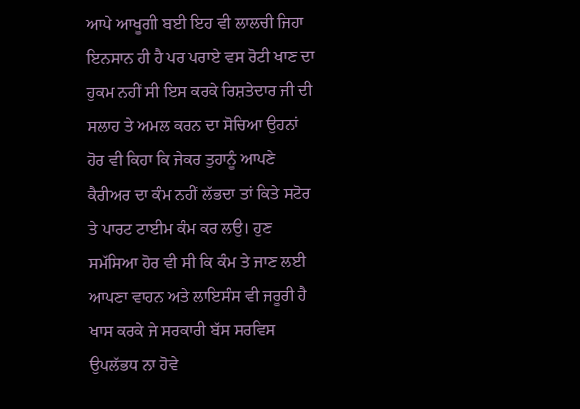ਆਪੇ ਆਖੂਗੀ ਬਈ ਇਹ ਵੀ ਲਾਲਚੀ ਜਿਹਾ ਇਨਸਾਨ ਹੀ ਹੈ ਪਰ ਪਰਾਏ ਵਸ ਰੋਟੀ ਖਾਣ ਦਾ ਹੁਕਮ ਨਹੀਂ ਸੀ ਇਸ ਕਰਕੇ ਰਿਸ਼ਤੇਦਾਰ ਜੀ ਦੀ ਸਲਾਹ ਤੇ ਅਮਲ ਕਰਨ ਦਾ ਸੋਚਿਆ ਉਹਨਾਂ ਹੋਰ ਵੀ ਕਿਹਾ ਕਿ ਜੇਕਰ ਤੁਹਾਨੂੰ ਆਪਣੇ ਕੈਰੀਅਰ ਦਾ ਕੰਮ ਨਹੀਂ ਲੱਭਦਾ ਤਾਂ ਕਿਤੇ ਸਟੋਰ ਤੇ ਪਾਰਟ ਟਾਈਮ ਕੰਮ ਕਰ ਲਉ। ਹੁਣ ਸਮੱਸਿਆ ਹੋਰ ਵੀ ਸੀ ਕਿ ਕੰਮ ਤੇ ਜਾਣ ਲਈ ਆਪਣਾ ਵਾਹਨ ਅਤੇ ਲਾਇਸੰਸ ਵੀ ਜਰੂਰੀ ਹੈ ਖਾਸ ਕਰਕੇ ਜੇ ਸਰਕਾਰੀ ਬੱਸ ਸਰਵਿਸ ਉਪਲੱਭਧ ਨਾ ਹੋਵੇ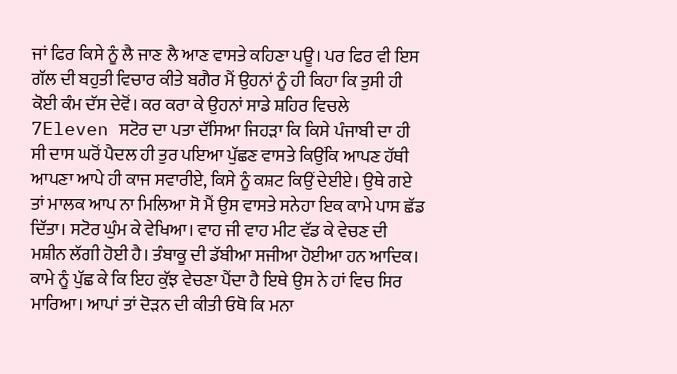ਜਾਂ ਫਿਰ ਕਿਸੇ ਨੂੰ ਲੈ ਜਾਣ ਲੈ ਆਣ ਵਾਸਤੇ ਕਹਿਣਾ ਪਊ। ਪਰ ਫਿਰ ਵੀ ਇਸ ਗੱਲ ਦੀ ਬਹੁਤੀ ਵਿਚਾਰ ਕੀਤੇ ਬਗੈਰ ਮੈਂ ਉਹਨਾਂ ਨੂੰ ਹੀ ਕਿਹਾ ਕਿ ਤੁਸੀ ਹੀ ਕੋਈ ਕੰਮ ਦੱਸ ਦੇਵੋਂ। ਕਰ ਕਰਾ ਕੇ ਉਹਨਾਂ ਸਾਡੇ ਸ਼ਹਿਰ ਵਿਚਲੇ 7Eleven ਸਟੋਰ ਦਾ ਪਤਾ ਦੱਸਿਆ ਜਿਹੜਾ ਕਿ ਕਿਸੇ ਪੰਜਾਬੀ ਦਾ ਹੀ ਸੀ ਦਾਸ ਘਰੋਂ ਪੈਦਲ ਹੀ ਤੁਰ ਪਇਆ ਪੁੱਛਣ ਵਾਸਤੇ ਕਿਉਂਕਿ ਆਪਣ ਹੱਥੀ ਆਪਣਾ ਆਪੇ ਹੀ ਕਾਜ ਸਵਾਰੀਏ, ਕਿਸੇ ਨੂੰ ਕਸ਼ਟ ਕਿਉਂ ਦੇਈਏ। ਉਥੇ ਗਏ ਤਾਂ ਮਾਲਕ ਆਪ ਨਾ ਮਿਲਿਆ ਸੋ ਮੈਂ ਉਸ ਵਾਸਤੇ ਸਨੇਹਾ ਇਕ ਕਾਮੇ ਪਾਸ ਛੱਡ ਦਿੱਤਾ। ਸਟੋਰ ਘੁੰਮ ਕੇ ਵੇਖਿਆ। ਵਾਹ ਜੀ ਵਾਹ ਮੀਟ ਵੱਡ ਕੇ ਵੇਚਣ ਦੀ ਮਸ਼ੀਨ ਲੱਗੀ ਹੋਈ ਹੈ। ਤੰਬਾਕੂ ਦੀ ਡੱਬੀਆ ਸਜੀਆ ਹੋਈਆ ਹਨ ਆਦਿਕ। ਕਾਮੇ ਨੂੰ ਪੁੱਛ ਕੇ ਕਿ ਇਹ ਕੁੱਝ ਵੇਚਣਾ ਪੈਂਦਾ ਹੈ ਇਥੇ ਉਸ ਨੇ ਹਾਂ ਵਿਚ ਸਿਰ ਮਾਰਿਆ। ਆਪਾਂ ਤਾਂ ਦੋੜਨ ਦੀ ਕੀਤੀ ਓਥੋ ਕਿ ਮਨਾ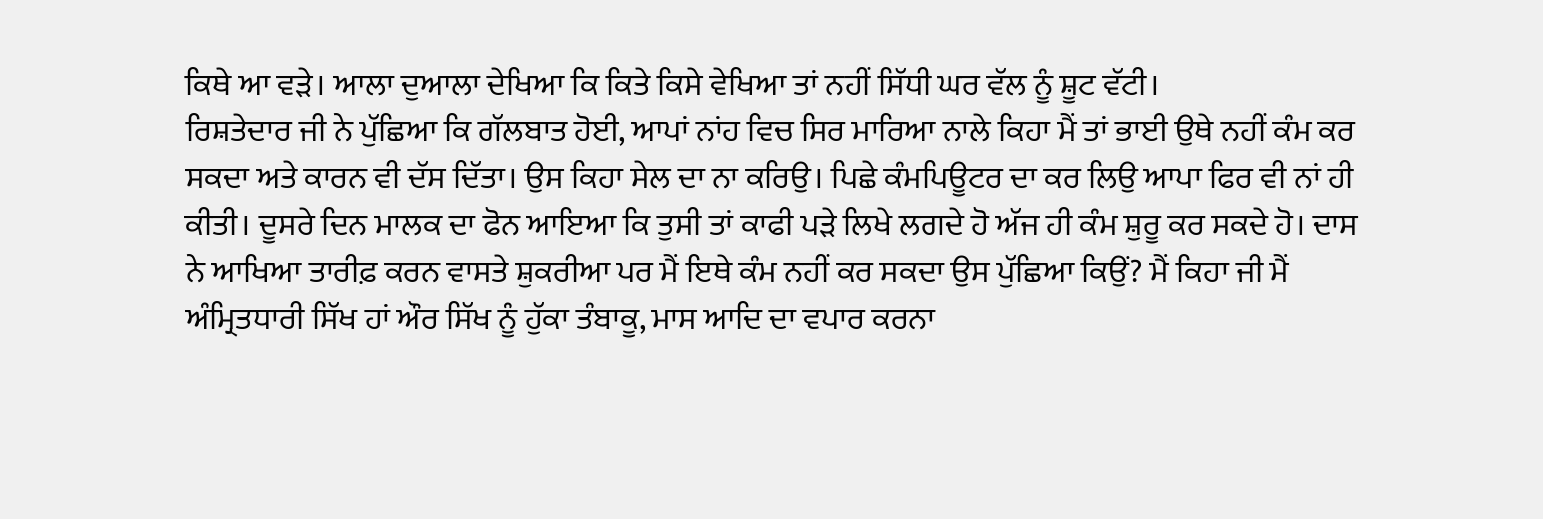ਕਿਥੇ ਆ ਵੜੇ। ਆਲਾ ਦੁਆਲਾ ਦੇਖਿਆ ਕਿ ਕਿਤੇ ਕਿਸੇ ਵੇਖਿਆ ਤਾਂ ਨਹੀਂ ਸਿੱਧੀ ਘਰ ਵੱਲ ਨੂੰ ਸ਼ੂਟ ਵੱਟੀ।
ਰਿਸ਼ਤੇਦਾਰ ਜੀ ਨੇ ਪੁੱਛਿਆ ਕਿ ਗੱਲਬਾਤ ਹੋਈ, ਆਪਾਂ ਨਾਂਹ ਵਿਚ ਸਿਰ ਮਾਰਿਆ ਨਾਲੇ ਕਿਹਾ ਮੈਂ ਤਾਂ ਭਾਈ ਉਥੇ ਨਹੀਂ ਕੰਮ ਕਰ ਸਕਦਾ ਅਤੇ ਕਾਰਨ ਵੀ ਦੱਸ ਦਿੱਤਾ। ਉਸ ਕਿਹਾ ਸੇਲ ਦਾ ਨਾ ਕਰਿਉ। ਪਿਛੇ ਕੰਮਪਿਊਟਰ ਦਾ ਕਰ ਲਿਉ ਆਪਾ ਫਿਰ ਵੀ ਨਾਂ ਹੀ ਕੀਤੀ। ਦੂਸਰੇ ਦਿਨ ਮਾਲਕ ਦਾ ਫੋਨ ਆਇਆ ਕਿ ਤੁਸੀ ਤਾਂ ਕਾਫੀ ਪੜੇ ਲਿਖੇ ਲਗਦੇ ਹੋ ਅੱਜ ਹੀ ਕੰਮ ਸ਼ੁਰੂ ਕਰ ਸਕਦੇ ਹੋ। ਦਾਸ ਨੇ ਆਖਿਆ ਤਾਰੀਫ਼ ਕਰਨ ਵਾਸਤੇ ਸ਼ੁਕਰੀਆ ਪਰ ਮੈਂ ਇਥੇ ਕੰਮ ਨਹੀਂ ਕਰ ਸਕਦਾ ਉਸ ਪੁੱਛਿਆ ਕਿਉਂ? ਮੈਂ ਕਿਹਾ ਜੀ ਮੈਂ ਅੰਮ੍ਰਿਤਧਾਰੀ ਸਿੱਖ ਹਾਂ ਔਰ ਸਿੱਖ ਨੂੰ ਹੁੱਕਾ ਤੰਬਾਕੂ, ਮਾਸ ਆਦਿ ਦਾ ਵਪਾਰ ਕਰਨਾ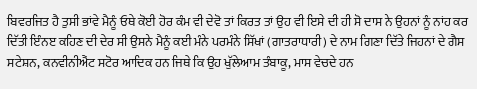ਬਿਵਰਜਿਤ ਹੈ ਤੁਸੀ ਭਾਂਵੇ ਮੈਨੂੰ ਓਥੇ ਕੋਈ ਹੋਰ ਕੰਮ ਵੀ ਦੇਵੋ ਤਾਂ ਕਿਰਤ ਤਾਂ ਉਹ ਵੀ ਇਸੇ ਦੀ ਹੀ ਸੋ ਦਾਸ ਨੇ ਉਹਨਾਂ ਨੂੰ ਨਾਂਹ ਕਰ ਦਿੱਤੀ ਇੰਨੲ ਕਹਿਣ ਦੀ ਦੇਰ ਸੀ ਉਸਨੇ ਮੈਨੂੰ ਕਈ ਮੰਨੇ ਪਰਮੰਨੇ ਸਿੱਖਾਂ (ਗਾਤਰਾਧਾਰੀ) ਦੇ ਨਾਮ ਗਿਣਾ ਦਿੱਤੇ ਜਿਹਨਾਂ ਦੇ ਗੈਸ ਸਟੇਸ਼ਨ, ਕਨਵੀਨੀਐਂਟ ਸਟੋਰ ਆਦਿਕ ਹਨ ਜਿਥੇ ਕਿ ਉਹ ਖੁੱਲੇਆਮ ਤੰਬਾਕੂ, ਮਾਸ ਵੇਚਦੇ ਹਨ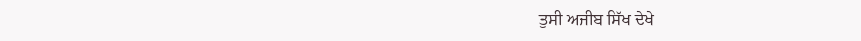ਤੁਸੀ ਅਜੀਬ ਸਿੱਖ ਦੇਖੇ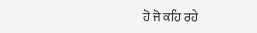ਹੋ ਜੋ ਕਹਿ ਰਹੇ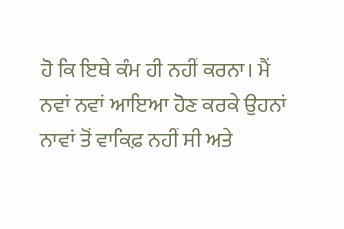ਹੋ ਕਿ ਇਥੇ ਕੰਮ ਹੀ ਨਹੀਂ ਕਰਨਾ। ਮੈਂ ਨਵਾਂ ਨਵਾਂ ਆਇਆ ਹੋਣ ਕਰਕੇ ਉਹਨਾਂ ਨਾਵਾਂ ਤੋਂ ਵਾਕਿਫ਼ ਨਹੀਂ ਸੀ ਅਤੇ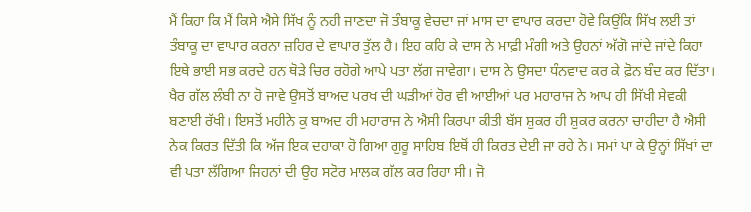ਮੈਂ ਕਿਹਾ ਕਿ ਮੈਂ ਕਿਸੇ ਐਸੇ ਸਿੱਖ ਨੂੰ ਨਹੀ ਜਾਣਦਾ ਜੋ ਤੰਬਾਕੂ ਵੇਚਦਾ ਜਾਂ ਮਾਸ ਦਾ ਵਾਪਾਰ ਕਰਦਾ ਹੋਵੇ ਕਿਉਂਕਿ ਸਿੱਖ ਲਈ ਤਾਂ ਤੰਬਾਕੂ ਦਾ ਵਾਪਾਰ ਕਰਨਾ ਜ਼ਹਿਰ ਦੇ ਵਾਪਾਰ ਤੁੱਲ ਹੈ। ਇਹ ਕਹਿ ਕੇ ਦਾਸ ਨੇ ਮਾਫ਼ੀ ਮੰਗੀ ਅਤੇ ਉਹਨਾਂ ਅੱਗੋ ਜਾਂਦੇ ਜਾਂਦੇ ਕਿਹਾ ਇਥੇ ਭਾਈ ਸਭ ਕਰਦੇ ਹਨ ਥੋੜੇ ਚਿਰ ਰਹੋਗੇ ਆਪੇ ਪਤਾ ਲੱਗ ਜਾਵੇਗਾ। ਦਾਸ ਨੇ ਉਸਦਾ ਧੰਨਵਾਦ ਕਰ ਕੇ ਫ਼ੋਨ ਬੰਦ ਕਰ ਦਿੱਤਾ। ਖੈਰ ਗੱਲ ਲੰਬੀ ਨਾ ਹੋ ਜਾਵੇ ਉਸਤੋਂ ਬਾਅਦ ਪਰਖ ਦੀ ਘੜੀਆਂ ਹੋਰ ਵੀ ਆਈਆਂ ਪਰ ਮਹਾਰਾਜ ਨੇ ਆਪ ਹੀ ਸਿੱਖੀ ਸੇਵਕੀ ਬਣਾਈ ਰੱਖੀ। ਇਸਤੋਂ ਮਹੀਨੇ ਕੁ ਬਾਅਦ ਹੀ ਮਹਾਰਾਜ ਨੇ ਐਸੀ ਕਿਰਪਾ ਕੀਤੀ ਬੱਸ ਸ਼ੁਕਰ ਹੀ ਸ਼ੁਕਰ ਕਰਨਾ ਚਾਹੀਦਾ ਹੈ ਐਸੀ ਨੇਕ ਕਿਰਤ ਦਿੱਤੀ ਕਿ ਅੱਜ ਇਕ ਦਹਾਕਾ ਹੋ ਗਿਆ ਗੁਰੂ ਸਾਹਿਬ ਇਥੋਂ ਹੀ ਕਿਰਤ ਦੇਈ ਜਾ ਰਹੇ ਨੇ। ਸਮਾਂ ਪਾ ਕੇ ਉਨ੍ਹਾਂ ਸਿੱਖਾਂ ਦਾ ਵੀ ਪਤਾ ਲੱਗਿਆ ਜਿਹਨਾਂ ਦੀ ਉਹ ਸਟੋਰ ਮਾਲਕ ਗੱਲ ਕਰ ਰਿਹਾ ਸੀ। ਜੋ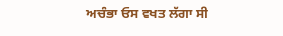ਅਚੰਭਾ ਓਸ ਵਖਤ ਲੱਗਾ ਸੀ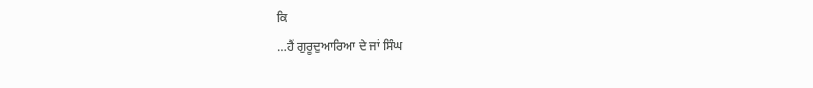ਕਿ
…ਹੈਂ ਗੁਰੂਦੁਆਰਿਆ ਦੇ ਜਾਂ ਸਿੰਘ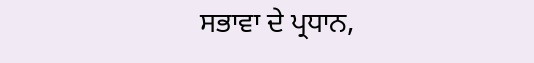ਸਭਾਵਾ ਦੇ ਪ੍ਰਧਾਨ,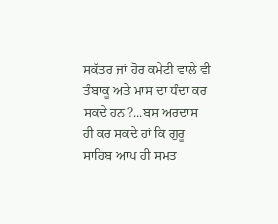ਸਕੱਤਰ ਜਾਂ ਹੋਰ ਕਮੇਟੀ ਵਾਲੇ ਵੀ ਤੰਬਾਕੂ ਅਤੇ ਮਾਸ ਦਾ ਧੰਦਾ ਕਰ ਸਕਦੇ ਹਨ?...ਬਸ ਅਰਦਾਸ ਹੀ ਕਰ ਸਕਦੇ ਹਾਂ ਕਿ ਗੁਰੂ ਸਾਹਿਬ ਆਪ ਹੀ ਸਮਤ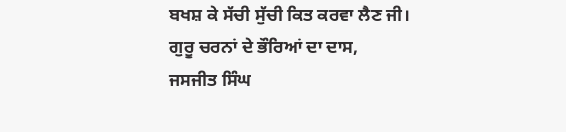ਬਖਸ਼ ਕੇ ਸੱਚੀ ਸੁੱਚੀ ਕਿਤ ਕਰਵਾ ਲੈਣ ਜੀ।
ਗੁਰੂ ਚਰਨਾਂ ਦੇ ਭੌਰਿਆਂ ਦਾ ਦਾਸ,
ਜਸਜੀਤ ਸਿੰਘ